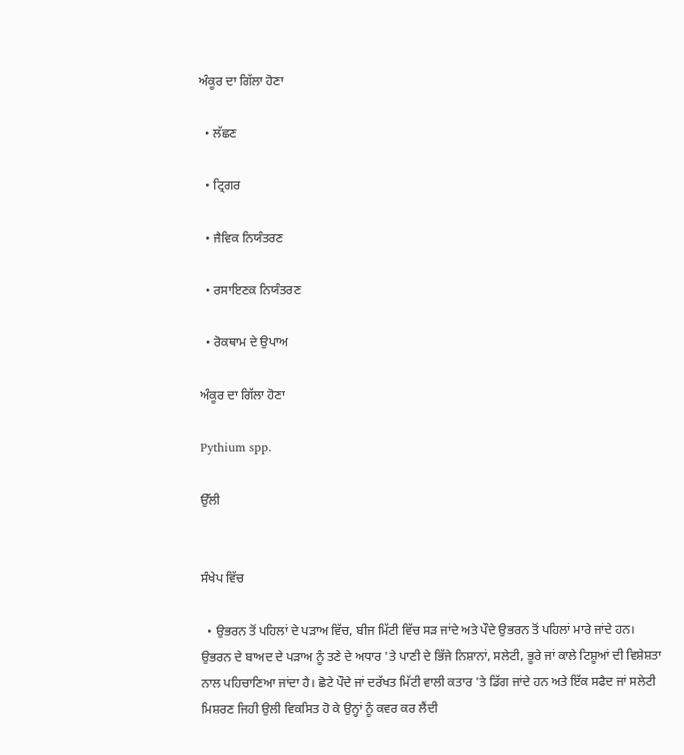ਅੰਕੂਰ ਦਾ ਗਿੱਲਾ ਹੋਣਾ

  • ਲੱਛਣ

  • ਟ੍ਰਿਗਰ

  • ਜੈਵਿਕ ਨਿਯੰਤਰਣ

  • ਰਸਾਇਣਕ ਨਿਯੰਤਰਣ

  • ਰੋਕਥਾਮ ਦੇ ਉਪਾਅ

ਅੰਕੂਰ ਦਾ ਗਿੱਲਾ ਹੋਣਾ

Pythium spp.

ਉੱਲੀ


ਸੰਖੇਪ ਵਿੱਚ

  • ਉਭਰਨ ਤੋਂ ਪਹਿਲਾਂ ਦੇ ਪੜਾਅ ਵਿੱਚ, ਬੀਜ ਮਿੱਟੀ ਵਿੱਚ ਸੜ ਜਾਂਦੇ ਅਤੇ ਪੌਦੇ ਉਭਰਨ ਤੋਂ ਪਹਿਲਾਂ ਮਾਰੇ ਜਾਂਦੇ ਹਨ। ਉਭਰਨ ਦੇ ਬਾਅਦ ਦੇ ਪੜਾਅ ਨੂੰ ਤਣੇ ਦੇ ਅਧਾਰ 'ਤੇ ਪਾਣੀ ਦੇ ਭਿੱਜੇ ਨਿਸ਼ਾਨਾਂ, ਸਲੇਟੀ, ਭੂਰੇ ਜਾਂ ਕਾਲੇ ਟਿਸ਼ੂਆਂ ਦੀ ਵਿਸ਼ੇਸ਼ਤਾ ਨਾਲ ਪਹਿਚਾਣਿਆ ਜਾਂਦਾ ਹੈ। ਛੋਟੇ ਪੌਦੇ ਜਾਂ ਦਰੱਖਤ ਮਿੱਟੀ ਵਾਲੀ ਕਤਾਰ 'ਤੇ ਡਿੱਗ ਜਾਂਦੇ ਹਨ ਅਤੇ ਇੱਕ ਸਫੈਦ ਜਾਂ ਸਲੇਟੀ ਮਿਸ਼ਰਣ ਜਿਹੀ ਉਲੀ ਵਿਕਸਿਤ ਹੋ ਕੇ ਉਨ੍ਹਾਂ ਨੂੰ ਕਵਰ ਕਰ ਲੈਂਦੀ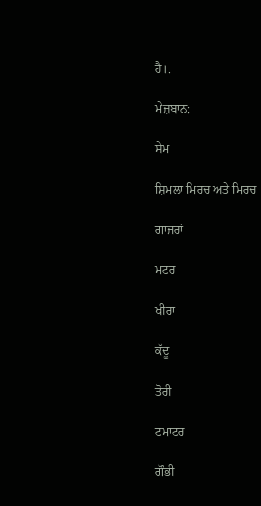ਹੈ।.

ਮੇਜ਼ਬਾਨ:

ਸੇਮ

ਸ਼ਿਮਲਾ ਮਿਰਚ ਅਤੇ ਮਿਰਚ

ਗਾਜਰਾਂ

ਮਟਰ

ਖੀਰਾ

ਕੱਦੂ

ਤੋਰੀ

ਟਮਾਟਰ

ਗੌਭੀ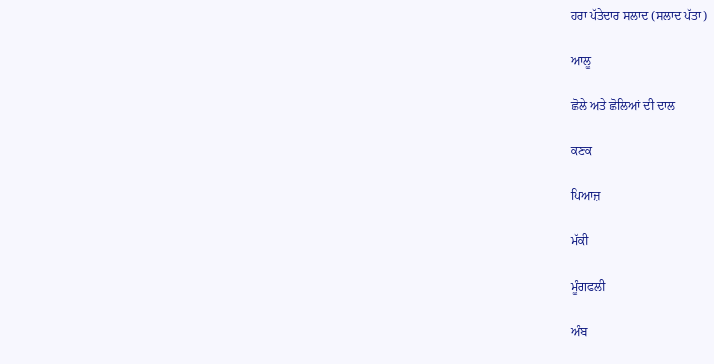ਹਰਾ ਪੱਤੇਦਾਰ ਸਲਾਦ (ਸਲਾਦ ਪੱਤਾ)

ਆਲੂ

ਛੋਲੇ ਅਤੇ ਛੋਲਿਆਂ ਦੀ ਦਾਲ

ਕਣਕ

ਪਿਆਜ਼

ਮੱਕੀ

ਮੂੰਗਫਲੀ

ਅੰਬ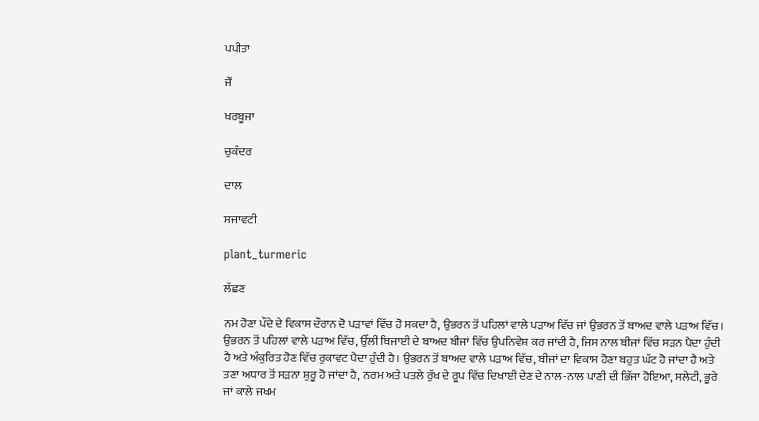ਪਪੀਤਾ

ਜੌਂ

ਖਰਬੂਜਾ

ਚੁਕੰਦਰ

ਦਾਲ

ਸਜਾਵਟੀ

plant_turmeric

ਲੱਛਣ

ਨਮ ਹੋਣਾ ਪੌਦੇ ਦੇ ਵਿਕਾਸ ਦੌਰਾਨ ਦੋ ਪੜਾਵਾਂ ਵਿੱਚ ਹੋ ਸਕਦਾ ਹੈ, ਉਭਰਨ ਤੋਂ ਪਹਿਲਾਂ ਵਾਲੇ ਪੜਾਅ ਵਿੱਚ ਜਾਂ ਉਭਰਨ ਤੋਂ ਬਾਅਦ ਵਾਲੇ ਪੜਾਅ ਵਿੱਚ। ਉਭਰਨ ਤੋਂ ਪਹਿਲਾਂ ਵਾਲੇ ਪੜਾਅ ਵਿੱਚ, ਉੱਲੀ ਬਿਜਾਈ ਦੇ ਬਾਅਦ ਬੀਜਾਂ ਵਿੱਚ ਉਪਨਿਵੇਸ਼ ਕਰ ਜਾਂਦੀ ਹੈ, ਜਿਸ ਨਾਲ ਬੀਜਾਂ ਵਿੱਚ ਸੜਨ ਪੈਦਾ ਹੁੰਦੀ ਹੈ ਅਤੇ ਅੰਕੁਰਿਤ ਹੋਣ ਵਿੱਚ ਰੁਕਾਵਟ ਪੈਦਾ ਹੁੰਦੀ ਹੈ। ਉਭਰਨ ਤੋਂ ਬਾਅਦ ਵਾਲੇ ਪੜਾਅ ਵਿੱਚ, ਬੀਜਾਂ ਦਾ ਵਿਕਾਸ ਹੋਣਾ ਬਹੁਤ ਘੱਟ ਹੋ ਜਾਂਦਾ ਹੈ ਅਤੇ ਤਣਾ ਅਧਾਰ ਤੋਂ ਸੜਨਾ ਸ਼ੁਰੂ ਹੋ ਜਾਂਦਾ ਹੈ, ਨਰਮ ਅਤੇ ਪਤਲੇ ਰੁੱਖ ਦੇ ਰੂਪ ਵਿੱਚ ਦਿਖਾਈ ਦੇਣ ਦੇ ਨਾਲ-ਨਾਲ ਪਾਣੀ ਦੀ ਭਿੱਜਾ ਹੋਇਆ, ਸਲੇਟੀ, ਭੂਰੇ ਜਾਂ ਕਾਲੇ ਜਖਮ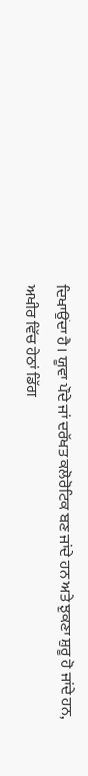ਦਿਖਾਉਂਦਾ ਹੈ। ਯੂਵਾ ਪੌਦੇ ਜਾਂ ਦਰੱਖਤ ਕਲੋਰੋਟਿਕ ਬਣ ਜਾਂਦੇ ਹਨ ਅਤੇ ਝੁਕਣਾ ਸ਼ੁਰੂ ਹੋ ਜਾਂਦੇ ਹਨ, ਅਖੀਰ ਵਿੱਚ ਹੇਠਾਂ ਡਿੱਗ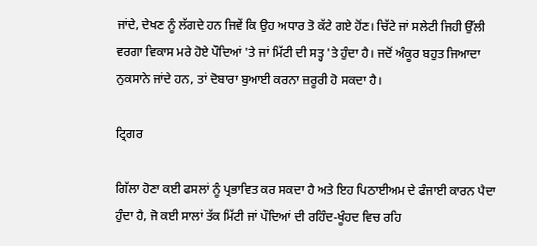ਜਾਂਦੇ, ਦੇਖਣ ਨੂੰ ਲੱਗਦੇ ਹਨ ਜਿਵੇਂ ਕਿ ਉਹ ਅਧਾਰ ਤੋ ਕੱਟੇ ਗਏ ਹੋਂਣ। ਚਿੱਟੇ ਜਾਂ ਸਲੇਟੀ ਜਿਹੀ ਉੱਲੀ ਵਰਗਾ ਵਿਕਾਸ ਮਰੇ ਹੋਏ ਪੌਦਿਆਂ 'ਤੇ ਜਾਂ ਮਿੱਟੀ ਦੀ ਸਤ੍ਹ 'ਤੇ ਹੁੰਦਾ ਹੈ। ਜਦੋਂ ਅੰਕੂਰ ਬਹੁਤ ਜਿਆਦਾ ਨੁਕਸਾਨੇ ਜਾਂਦੇ ਹਨ, ਤਾਂ ਦੋਬਾਰਾ ਬੁਆਈ ਕਰਨਾ ਜ਼ਰੂਰੀ ਹੋ ਸਕਦਾ ਹੈ।

ਟ੍ਰਿਗਰ

ਗਿੱਲਾ ਹੋਣਾ ਕਈ ਫਸਲਾਂ ਨੂੰ ਪ੍ਰਭਾਵਿਤ ਕਰ ਸਕਦਾ ਹੈ ਅਤੇ ਇਹ ਪਿਠਾਈਅਮ ਦੇ ਫੰਜਾਈ ਕਾਰਨ ਪੈਦਾ ਹੁੰਦਾ ਹੈ, ਜੋ ਕਈ ਸਾਲਾਂ ਤੱਕ ਮਿੱਟੀ ਜਾਂ ਪੌਦਿਆਂ ਦੀ ਰਹਿੰਦ-ਖੂੰਹਦ ਵਿਚ ਰਹਿ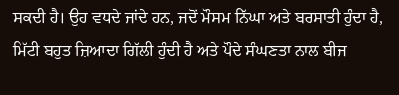ਸਕਦੀ ਹੈ। ਉਹ ਵਧਦੇ ਜਾਂਦੇ ਹਨ, ਜਦੋਂ ਮੌਸਮ ਨਿੱਘਾ ਅਤੇ ਬਰਸਾਤੀ ਹੁੰਦਾ ਹੈ, ਮਿੱਟੀ ਬਹੁਤ ਜ਼ਿਆਦਾ ਗਿੱਲੀ ਹੁੰਦੀ ਹੈ ਅਤੇ ਪੌਦੇ ਸੰਘਣਤਾ ਨਾਲ ਬੀਜ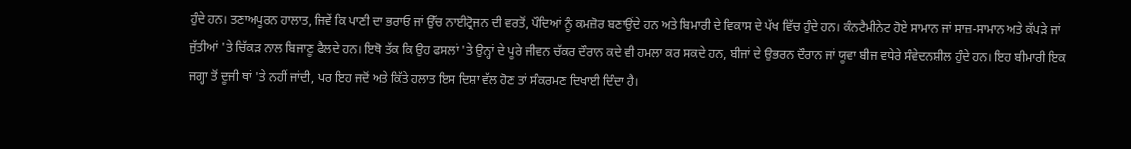ਹੁੰਦੇ ਹਨ। ਤਣਾਅਪੂਰਨ ਹਾਲਾਤ, ਜਿਵੇਂ ਕਿ ਪਾਣੀ ਦਾ ਭਰਾਓ ਜਾਂ ਉੱਚ ਨਾਈਟ੍ਰੋਜਨ ਦੀ ਵਰਤੋਂ, ਪੌਦਿਆਂ ਨੂੰ ਕਮਜ਼ੋਰ ਬਣਾਉਂਦੇ ਹਨ ਅਤੇ ਬਿਮਾਰੀ ਦੇ ਵਿਕਾਸ ਦੇ ਪੱਖ ਵਿੱਚ ਹੁੰਦੇ ਹਨ। ਕੰਨਟੈਮੀਨੇਟ ਹੋਏ ਸਾਮਾਨ ਜਾਂ ਸਾਜ਼-ਸਾਮਾਨ ਅਤੇ ਕੱਪੜੇ ਜਾਂ ਜੁੱਤੀਆਂ 'ਤੇ ਚਿੱਕੜ ਨਾਲ ਬਿਜਾਣੂ ਫੈਲਦੇ ਹਨ। ਇਥੋ ਤੱਕ ਕਿ ਉਹ ਫਸਲਾਂ 'ਤੇ ਉਨ੍ਹਾਂ ਦੇ ਪੂਰੇ ਜੀਵਨ ਚੱਕਰ ਦੌਰਾਨ ਕਦੇ ਵੀ ਹਮਲਾ ਕਰ ਸਕਦੇ ਹਨ, ਬੀਜਾਂ ਦੇ ਉਭਰਨ ਦੌਰਾਨ ਜਾਂ ਯੂਵਾ ਬੀਜ ਵਧੇਰੇ ਸੰਵੇਦਨਸ਼ੀਲ ਹੁੰਦੇ ਹਨ। ਇਹ ਬੀਮਾਰੀ ਇਕ ਜਗ੍ਹਾ ਤੋਂ ਦੂਜੀ ਥਾਂ 'ਤੇ ਨਹੀਂ ਜਾਂਦੀ, ਪਰ ਇਹ ਜਦੋਂ ਅਤੇ ਕਿੱਤੇ ਹਲਾਤ ਇਸ ਦਿਸ਼ਾ ਵੱਲ ਹੋਣ ਤਾਂ ਸੰਕਰਮਣ ਦਿਖਾਈ ਦਿੰਦਾ ਹੈ।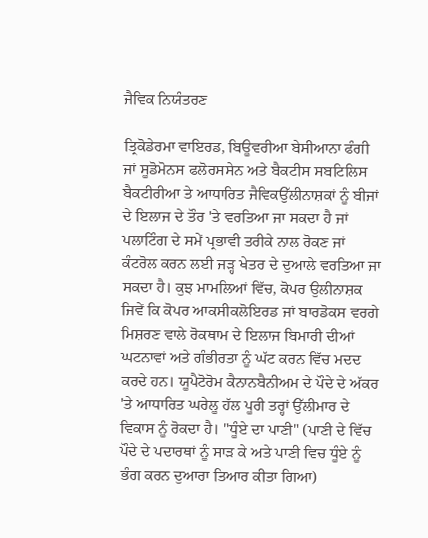ਜੈਵਿਕ ਨਿਯੰਤਰਣ

ਤ੍ਰਿਕੋਡੇਰਮਾ ਵਾਇਰਡ, ਬਿਊਵਰੀਆ ਬੇਸੀਆਨਾ ਫੰਗੀ ਜਾਂ ਸੂਡੋਮੋਨਸ ਫਲੋਰਸਸੇਨ ਅਤੇ ਬੈਕਟੀਸ ਸਬਟਿਲਿਸ ਬੈਕਟੀਰੀਆ ਤੇ ਆਧਾਰਿਤ ਜੈਵਿਕਉੱਲੀਨਾਸ਼ਕਾਂ ਨੂੰ ਬੀਜਾਂ ਦੇ ਇਲਾਜ ਦੇ ਤੌਰ 'ਤੇ ਵਰਤਿਆ ਜਾ ਸਕਦਾ ਹੈ ਜਾਂ ਪਲਾਟਿੰਗ ਦੇ ਸਮੇਂ ਪ੍ਰਭਾਵੀ ਤਰੀਕੇ ਨਾਲ ਰੋਕਣ ਜਾਂ ਕੰਟਰੋਲ ਕਰਨ ਲਈ ਜੜ੍ਹ ਖੇਤਰ ਦੇ ਦੁਆਲੇ ਵਰਤਿਆ ਜਾ ਸਕਦਾ ਹੈ। ਕੁਝ ਮਾਮਲਿਆਂ ਵਿੱਚ, ਕੋਪਰ ਉਲੀਨਾਸ਼ਕ ਜਿਵੇਂ ਕਿ ਕੋਪਰ ਆਕਸੀਕਲੋਇਰਡ ਜਾਂ ਬਾਰਡੋਕਸ ਵਰਗੇ ਮਿਸ਼ਰਣ ਵਾਲੇ ਰੋਕਥਾਮ ਦੇ ਇਲਾਜ ਬਿਮਾਰੀ ਦੀਆਂ ਘਟਨਾਵਾਂ ਅਤੇ ਗੰਭੀਰਤਾ ਨੂੰ ਘੱਟ ਕਰਨ ਵਿੱਚ ਮਦਦ ਕਰਦੇ ਹਨ। ਯੂਪੈਟੋਰੋਮ ਕੈਨਾਨਬੈਨੀਅਮ ਦੇ ਪੌਦੇ ਦੇ ਅੱਕਰ 'ਤੇ ਆਧਾਰਿਤ ਘਰੇਲੂ ਹੱਲ ਪੂਰੀ ਤਰ੍ਹਾਂ ਉੱਲੀਮਾਰ ਦੇ ਵਿਕਾਸ ਨੂੰ ਰੋਕਦਾ ਹੈ। "ਧੂੰਏ ਦਾ ਪਾਣੀ" (ਪਾਣੀ ਦੇ ਵਿੱਚ ਪੌਦੇ ਦੇ ਪਦਾਰਥਾਂ ਨੂੰ ਸਾੜ ਕੇ ਅਤੇ ਪਾਣੀ ਵਿਚ ਧੂੰਏ ਨੂੰ ਭੰਗ ਕਰਨ ਦੁਆਰਾ ਤਿਆਰ ਕੀਤਾ ਗਿਆ)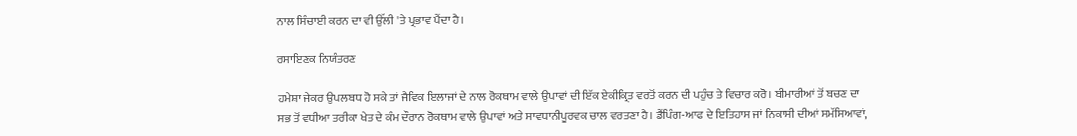ਨਾਲ ਸਿੰਚਾਈ ਕਰਨ ਦਾ ਵੀ ਉੱਲੀ 'ਤੇ ਪ੍ਰਭਾਵ ਪੈਂਦਾ ਹੈ।

ਰਸਾਇਣਕ ਨਿਯੰਤਰਣ

ਹਮੇਸ਼ਾ ਜੇਕਰ ਉਪਲਬਧ ਹੋ ਸਕੇ ਤਾਂ ਜੈਵਿਕ ਇਲਾਜਾਂ ਦੇ ਨਾਲ ਰੋਕਥਾਮ ਵਾਲੇ ਉਪਾਵਾਂ ਦੀ ਇੱਕ ਏਕੀਕ੍ਰਿਤ ਵਰਤੋਂ ਕਰਨ ਦੀ ਪਹੁੰਚ ਤੇ ਵਿਚਾਰ ਕਰੋ। ਬੀਮਾਰੀਆਂ ਤੋਂ ਬਚਣ ਦਾ ਸਭ ਤੋਂ ਵਧੀਆ ਤਰੀਕਾ ਖੇਤ ਦੇ ਕੰਮ ਦੌਰਾਨ ਰੋਕਥਾਮ ਵਾਲੇ ਉਪਾਵਾਂ ਅਤੇ ਸਾਵਧਾਨੀਪੂਰਵਕ ਚਾਲ ਵਰਤਣਾ ਹੈ। ਡੈਂਪਿੰਗ-ਆਫ ਦੇ ਇਤਿਹਾਸ ਜਾਂ ਨਿਕਾਸੀ ਦੀਆਂ ਸਮੱਸਿਆਵਾਂ,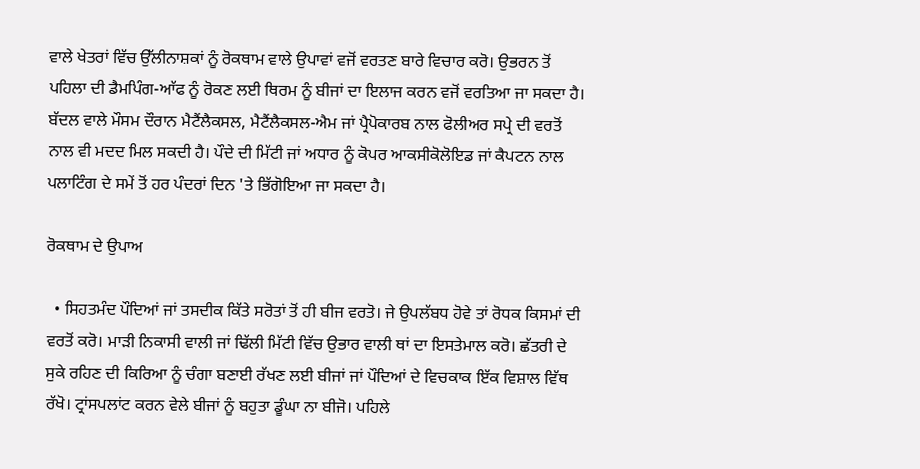ਵਾਲੇ ਖੇਤਰਾਂ ਵਿੱਚ ਉੱਲੀਨਾਸ਼ਕਾਂ ਨੂੰ ਰੋਕਥਾਮ ਵਾਲੇ ਉਪਾਵਾਂ ਵਜੋਂ ਵਰਤਣ ਬਾਰੇ ਵਿਚਾਰ ਕਰੋ। ਉਭਰਨ ਤੋਂ ਪਹਿਲਾ ਦੀ ਡੈਮਪਿੰਗ-ਆੱਫ ਨੂੰ ਰੋਕਣ ਲਈ ਥਿਰਮ ਨੂੰ ਬੀਜਾਂ ਦਾ ਇਲਾਜ ਕਰਨ ਵਜੋਂ ਵਰਤਿਆ ਜਾ ਸਕਦਾ ਹੈ। ਬੱਦਲ ਵਾਲੇ ਮੌਸਮ ਦੌਰਾਨ ਮੈਟੈਂਲੈਕਸਲ, ਮੈਟੈਂਲੈਕਸਲ-ਐਮ ਜਾਂ ਪ੍ਰੈਪੋਕਾਰਬ ਨਾਲ ਫੋਲੀਅਰ ਸਪ੍ਰੇ ਦੀ ਵਰਤੋਂ ਨਾਲ ਵੀ ਮਦਦ ਮਿਲ ਸਕਦੀ ਹੈ। ਪੌਦੇ ਦੀ ਮਿੱਟੀ ਜਾਂ ਅਧਾਰ ਨੂੰ ਕੋਪਰ ਆਕਸੀਕੋਲੋਇਡ ਜਾਂ ਕੈਪਟਨ ਨਾਲ ਪਲਾਟਿੰਗ ਦੇ ਸਮੇਂ ਤੋਂ ਹਰ ਪੰਦਰਾਂ ਦਿਨ 'ਤੇ ਭਿੱਗੋਇਆ ਜਾ ਸਕਦਾ ਹੈ।

ਰੋਕਥਾਮ ਦੇ ਉਪਾਅ

  • ਸਿਹਤਮੰਦ ਪੌਦਿਆਂ ਜਾਂ ਤਸਦੀਕ ਕਿੱਤੇ ਸਰੋਤਾਂ ਤੋਂ ਹੀ ਬੀਜ ਵਰਤੋ। ਜੇ ਉਪਲੱਬਧ ਹੋਵੇ ਤਾਂ ਰੋਧਕ ਕਿਸਮਾਂ ਦੀ ਵਰਤੋਂ ਕਰੋ। ਮਾੜੀ ਨਿਕਾਸੀ ਵਾਲੀ ਜਾਂ ਢਿੱਲੀ ਮਿੱਟੀ ਵਿੱਚ ਉਭਾਰ ਵਾਲੀ ਥਾਂ ਦਾ ਇਸਤੇਮਾਲ ਕਰੋ। ਛੱਤਰੀ ਦੇ ਸੁਕੇ ਰਹਿਣ ਦੀ ਕਿਰਿਆ ਨੂੰ ਚੰਗਾ ਬਣਾਈ ਰੱਖਣ ਲਈ ਬੀਜਾਂ ਜਾਂ ਪੌਦਿਆਂ ਦੇ ਵਿਚਕਾਕ ਇੱਕ ਵਿਸ਼ਾਲ ਵਿੱਥ ਰੱਖੋ। ਟ੍ਰਾਂਸਪਲਾਂਟ ਕਰਨ ਵੇਲੇ ਬੀਜਾਂ ਨੂੰ ਬਹੁਤਾ ਡੂੰਘਾ ਨਾ ਬੀਜੋ। ਪਹਿਲੇ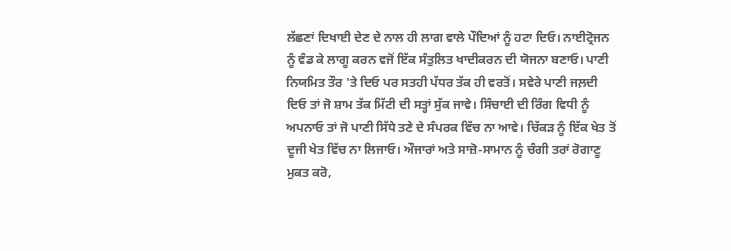ਲੱਛਣਾਂ ਦਿਖਾਈ ਦੇਣ ਦੇ ਨਾਲ ਹੀ ਲਾਗ ਵਾਲੇ ਪੌਦਿਆਂ ਨੂੰ ਹਟਾ ਦਿਓ। ਨਾਈਟ੍ਰੋਜਨ ਨੂੰ ਵੰਡ ਕੇ ਲਾਗੂ ਕਰਨ ਵਜੋਂ ਇੱਕ ਸੰਤੁਲਿਤ ਖਾਦੀਕਰਨ ਦੀ ਯੋਜਨਾ ਬਣਾਓ। ਪਾਣੀ ਨਿਯਮਿਤ ਤੌਰ 'ਤੇ ਦਿਓ ਪਰ ਸਤਹੀ ਪੱਧਰ ਤੱਕ ਹੀ ਵਰਤੋਂ। ਸਵੇਰੇ ਪਾਣੀ ਜਲ਼ਦੀ ਦਿਓ ਤਾਂ ਜੋ ਸ਼ਾਮ ਤੱਕ ਮਿੱਟੀ ਦੀ ਸਤ੍ਹਾਂ ਸੁੱਕ ਜਾਵੇ। ਸਿੰਚਾਈ ਦੀ ਰਿੰਗ ਵਿਧੀ ਨੂੰ ਅਪਨਾਓ ਤਾਂ ਜੋ ਪਾਣੀ ਸਿੱਧੇ ਤਣੇ ਦੇ ਸੰਪਰਕ ਵਿੱਚ ਨਾ ਆਵੇ। ਚਿੱਕੜ ਨੂੰ ਇੱਕ ਖੇਤ ਤੋਂ ਦੂਜੀ ਖੇਤ ਵਿੱਚ ਨਾ ਲਿਜਾਓ। ਔਜਾਰਾਂ ਅਤੇ ਸਾਜ਼ੋ-ਸਾਮਾਨ ਨੂੰ ਚੰਗੀ ਤਰਾਂ ਰੋਗਾਣੂ ਮੁਕਤ ਕਰੋ,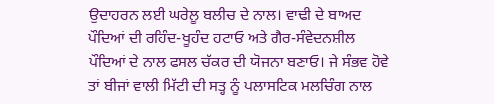ਉਦਾਹਰਨ ਲਈ ਘਰੇਲੂ ਬਲੀਚ ਦੇ ਨਾਲ। ਵਾਢੀ ਦੇ ਬਾਅਦ ਪੌਦਿਆਂ ਦੀ ਰਹਿੰਦ-ਖੂਹੰਦ ਹਟਾਓ ਅਤੇ ਗੈਰ-ਸੰਵੇਦਨਸ਼ੀਲ ਪੌਦਿਆਂ ਦੇ ਨਾਲ ਫਸਲ ਚੱਕਰ ਦੀ ਯੋਜਨਾ ਬਣਾਓ। ਜੇ ਸੰਭਵ ਹੋਵੇ ਤਾਂ ਬੀਜਾਂ ਵਾਲੀ ਮਿੱਟੀ ਦੀ ਸਤ੍ਹ ਨੂੰ ਪਲਾਸਟਿਕ ਮਲਚਿੰਗ ਨਾਲ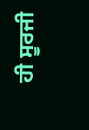ਹੀ ਸੂਰਜੀ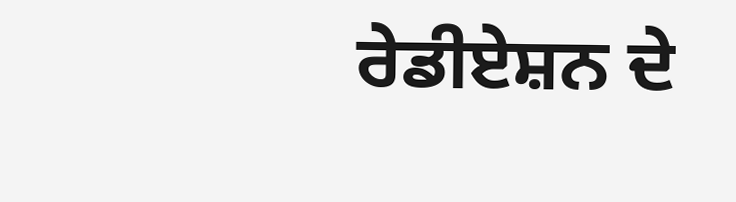ਰੇਡੀਏਸ਼ਨ ਦੇ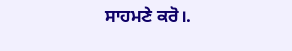ਸਾਹਮਣੇ ਕਰੋ।.